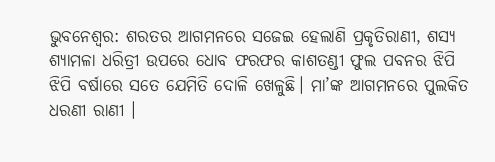ଭୁବନେଶ୍ୱର: ଶରତର ଆଗମନରେ ସଜେଇ ହେଲାଣି ପ୍ରକୃତିରାଣୀ, ଶସ୍ୟ ଶ୍ୟାମଳା ଧରିତ୍ରୀ ଉପରେ ଧୋବ ଫରଫର କାଶତଣ୍ଡୀ ଫୁଲ ପବନର ଝିପି ଝିପି ବର୍ଷାରେ ସତେ ଯେମିତି ଦୋଳି ଖେଳୁଛି। ମା’ଙ୍କ ଆଗମନରେ ପୁଲକିତ ଧରଣୀ ରାଣୀ ।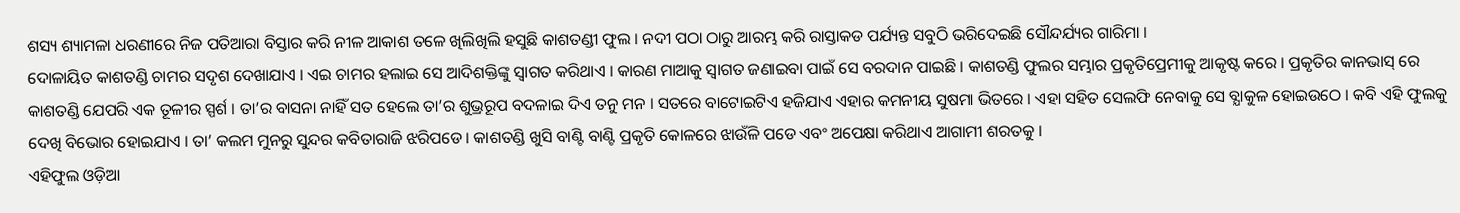ଶସ୍ୟ ଶ୍ୟାମଳା ଧରଣୀରେ ନିଜ ପତିଆରା ବିସ୍ତାର କରି ନୀଳ ଆକାଶ ତଳେ ଖିଲିଖିଲି ହସୁଛି କାଶତଣ୍ଡୀ ଫୁଲ । ନଦୀ ପଠା ଠାରୁ ଆରମ୍ଭ କରି ରାସ୍ତାକଡ ପର୍ଯ୍ୟନ୍ତ ସବୁଠି ଭରିଦେଇଛି ସୌନ୍ଦର୍ଯ୍ୟର ଗାରିମା ।
ଦୋଳାୟିତ କାଶତଣ୍ଡି ଚାମର ସଦୃଶ ଦେଖାଯାଏ । ଏଇ ଚାମର ହଲାଇ ସେ ଆଦିଶକ୍ତିଙ୍କୁ ସ୍ଵାଗତ କରିଥାଏ । କାରଣ ମାଆକୁ ସ୍ଵାଗତ ଜଣାଇବା ପାଇଁ ସେ ବରଦାନ ପାଇଛି । କାଶତଣ୍ଡି ଫୁଲର ସମ୍ଭାର ପ୍ରକୃତିପ୍ରେମୀକୁ ଆକୃଷ୍ଟ କରେ । ପ୍ରକୃତିର କାନଭାସ୍ ରେ କାଶତଣ୍ଡି ଯେପରି ଏକ ତୂଳୀର ସ୍ପର୍ଶ । ତା’ର ବାସନା ନାହିଁ ସତ ହେଲେ ତା’ର ଶୁଭ୍ରରୂପ ବଦଳାଇ ଦିଏ ତନୁ ମନ । ସତରେ ବାଟୋଇଟିଏ ହଜିଯାଏ ଏହାର କମନୀୟ ସୁଷମା ଭିତରେ । ଏହା ସହିତ ସେଲଫି ନେବାକୁ ସେ ବ୍ଯାକୁଳ ହୋଇଉଠେ । କବି ଏହି ଫୁଲକୁ ଦେଖି ବିଭୋର ହୋଇଯାଏ । ତା’ କଲମ ମୁନରୁ ସୁନ୍ଦର କବିତାରାଜି ଝରିପଡେ । କାଶତଣ୍ଡି ଖୁସି ବାଣ୍ଟି ବାଣ୍ଟି ପ୍ରକୃତି କୋଳରେ ଝାଉଁଳି ପଡେ ଏବଂ ଅପେକ୍ଷା କରିଥାଏ ଆଗାମୀ ଶରତକୁ ।
ଏହିଫୁଲ ଓଡ଼ିଆ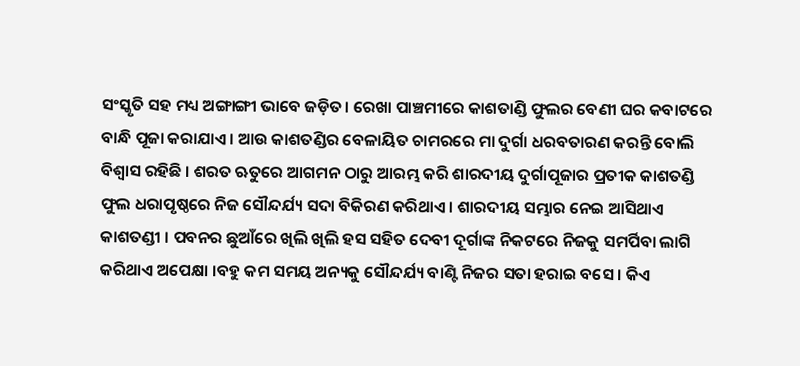ସଂସ୍କୃତି ସହ ମଧ୍ୟ ଅଙ୍ଗାଙ୍ଗୀ ଭାବେ ଜଡ଼ିତ। ରେଖା ପାଞ୍ଚମୀରେ କାଶତାଣ୍ଡି ଫୁଲର ବେଣୀ ଘର କବାଟରେ ବାନ୍ଧି ପୂଜା କରାଯାଏ । ଆଉ କାଶତଣ୍ଡିର ବେଳାୟିତ ଚାମରରେ ମା ଦୁର୍ଗା ଧରବତାରଣ କରନ୍ତି ବୋଲି ବିଶ୍ୱାସ ରହିଛି । ଶରତ ଋତୁରେ ଆଗମନ ଠାରୁ ଆରମ୍ଭ କରି ଶାରଦୀୟ ଦୁର୍ଗାପୂଜାର ପ୍ରତୀକ କାଶତଣ୍ଡି ଫୁଲ ଧରାପୃଷ୍ଠରେ ନିଜ ସୌନ୍ଦର୍ଯ୍ୟ ସଦା ବିକିରଣ କରିଥାଏ । ଶାରଦୀୟ ସମ୍ଭାର ନେଇ ଆସିଥାଏ କାଶତଣ୍ଡୀ । ପବନର ଛୁଆଁରେ ଖିଲି ଖିଲି ହସ ସହିତ ଦେବୀ ଦୂର୍ଗାଙ୍କ ନିକଟରେ ନିଜକୁ ସମର୍ପିବା ଲାଗି କରିଥାଏ ଅପେକ୍ଷା ।ବହୁ କମ ସମୟ ଅନ୍ୟକୁ ସୌନ୍ଦର୍ଯ୍ୟ ବାଣ୍ଟି ନିଜର ସତା ହରାଇ ବସେ । କିଏ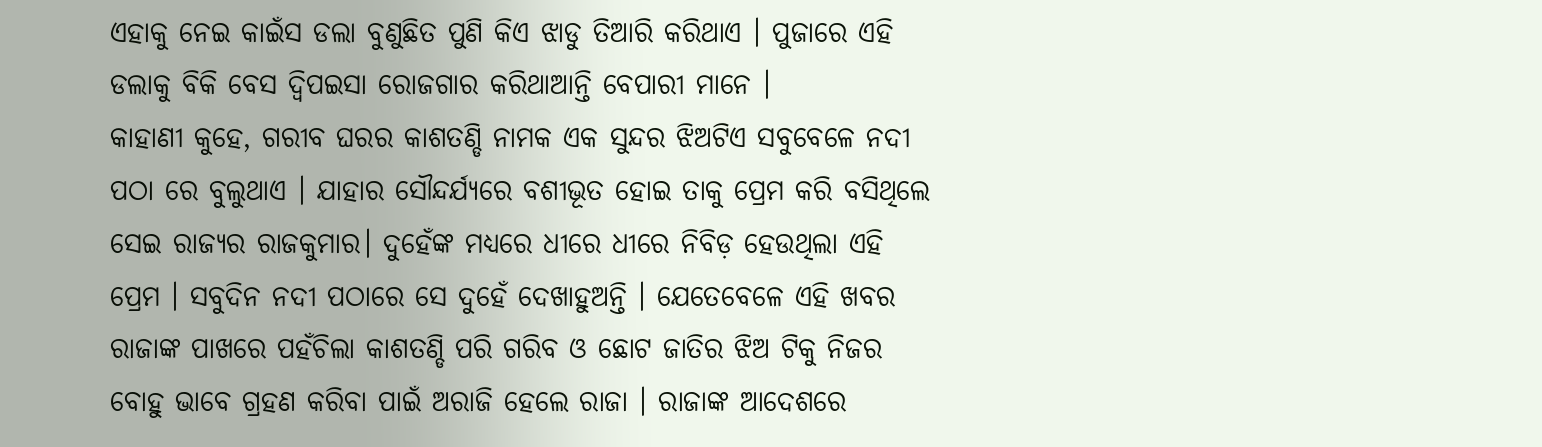ଏହାକୁ ନେଇ କାଇଁସ ଡଲା ବୁଣୁଛିତ ପୁଣି କିଏ ଝାଡୁ ତିଆରି କରିଥାଏ । ପୁଜାରେ ଏହି ଡଲାକୁ ବିକି ବେସ ଦ୍ୱିପଇସା ରୋଜଗାର କରିଥାଆନ୍ତି ବେପାରୀ ମାନେ ।
କାହାଣୀ କୁହେ, ଗରୀବ ଘରର କାଶତଣ୍ଡି ନାମକ ଏକ ସୁନ୍ଦର ଝିଅଟିଏ ସବୁବେଳେ ନଦୀ ପଠା ରେ ବୁଲୁଥାଏ । ଯାହାର ସୌନ୍ଦର୍ଯ୍ୟରେ ବଶୀଭୂତ ହୋଇ ତାକୁ ପ୍ରେମ କରି ବସିଥିଲେ ସେଇ ରାଜ୍ୟର ରାଜକୁମାର। ଦୁହେଁଙ୍କ ମଧ୍ୟରେ ଧୀରେ ଧୀରେ ନିବିଡ଼ ହେଉଥିଲା ଏହି ପ୍ରେମ । ସବୁଦିନ ନଦୀ ପଠାରେ ସେ ଦୁହେଁ ଦେଖାହୁଅନ୍ତି । ଯେତେବେଳେ ଏହି ଖବର ରାଜାଙ୍କ ପାଖରେ ପହଁଚିଲା କାଶତଣ୍ଡି ପରି ଗରିବ ଓ ଛୋଟ ଜାତିର ଝିଅ ଟିକୁ ନିଜର ବୋହୁ ଭାବେ ଗ୍ରହଣ କରିବା ପାଇଁ ଅରାଜି ହେଲେ ରାଜା । ରାଜାଙ୍କ ଆଦେଶରେ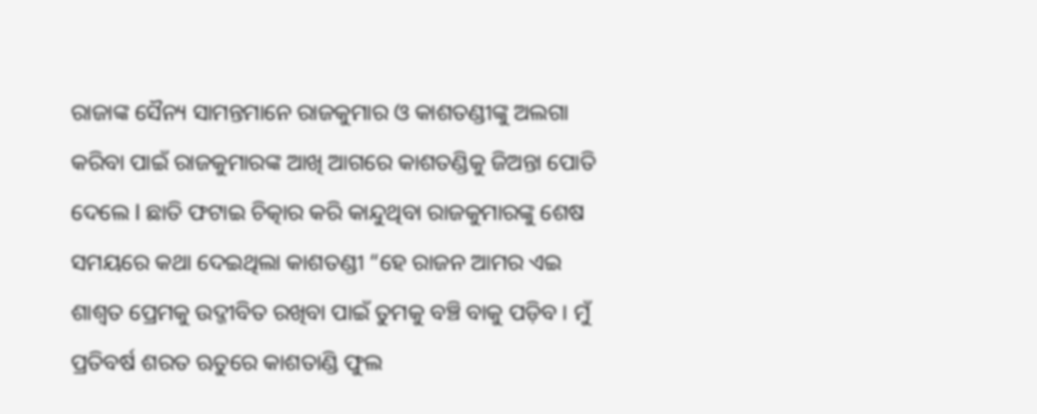ରାଜାଙ୍କ ସୈନ୍ୟ ସାମନ୍ତମାନେ ରାଜକୁମାର ଓ କାଶତଣ୍ଡୀଙ୍କୁ ଅଲଗା କରିବା ପାଇଁ ରାଜକୁମାରଙ୍କ ଆଖି ଆଗରେ କାଶତଣ୍ଡିକୁ ଜିଅନ୍ତା ପୋତି ଦେଲେ l ଛାତି ଫଟାଇ ଚିତ୍କାର କରି କାନ୍ଦୁଥିବା ରାଜକୁମାରଙ୍କୁ ଶେଷ ସମୟରେ କଥା ଦେଇଥିଲା କାଶତଣ୍ଡୀ “ହେ ରାଜନ ଆମର ଏଇ ଶାଶ୍ଵତ ପ୍ରେମକୁ ଉଦ୍ଜୀବିତ ରଖିବା ପାଇଁ ତୁମକୁ ବଞ୍ଚି ବାକୁ ପଡ଼ିବ । ମୁଁ ପ୍ରତିବର୍ଷ ଶରତ ଋତୁରେ କାଶତାଣ୍ଡି ଫୁଲ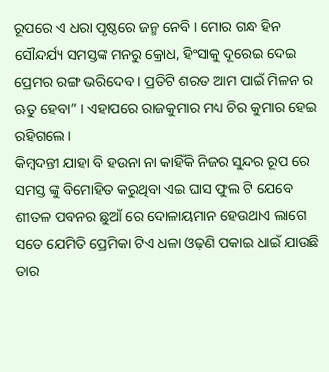ରୂପରେ ଏ ଧରା ପୃଷ୍ଠରେ ଜନ୍ମ ନେବି । ମୋର ଗନ୍ଧ ହିନ ସୌନ୍ଦର୍ଯ୍ୟ ସମସ୍ତଙ୍କ ମନରୁ କ୍ରୋଧ, ହିଂସାକୁ ଦୂରେଇ ଦେଇ ପ୍ରେମର ରଙ୍ଗ ଭରିଦେବ । ପ୍ରତିଟି ଶରତ ଆମ ପାଇଁ ମିଳନ ର ଋତୁ ହେବା” । ଏହାପରେ ରାଜକୁମାର ମଧ୍ୟ ଚିର କୁମାର ହେଇ ରହିଗଲେ।
କିମ୍ବଦନ୍ତୀ ଯାହା ବି ହଉନା ନା କାହିଁକି ନିଜର ସୁନ୍ଦର ରୂପ ରେ ସମସ୍ତ ଙ୍କୁ ବିମୋହିତ କରୁଥିବା ଏଇ ଘାସ ଫୁଲ ଟି ଯେବେ ଶୀତଳ ପବନର ଛୁଆଁ ରେ ଦୋଳାୟମାନ ହେଉଥାଏ ଲାଗେ ସତେ ଯେମିତି ପ୍ରେମିକା ଟିଏ ଧଳା ଓଢ଼ଣି ପକାଇ ଧାଇଁ ଯାଉଛି ତାର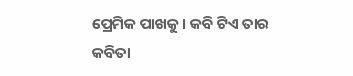ପ୍ରେମିକ ପାଖକୁ । କବି ଟିଏ ତାର କବିତା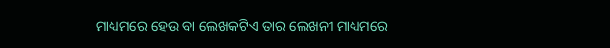ମାଧ୍ୟମରେ ହେଉ ବା ଲେଖକଟିଏ ତାର ଲେଖନୀ ମାଧ୍ୟମରେ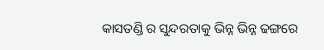କାସତଣ୍ଡି ର ସୁନ୍ଦରତାକୁ ଭିନ୍ନ ଭିନ୍ନ ଢଙ୍ଗରେ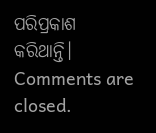ପରିପ୍ରକାଶ କରିଥାନ୍ତି।
Comments are closed.